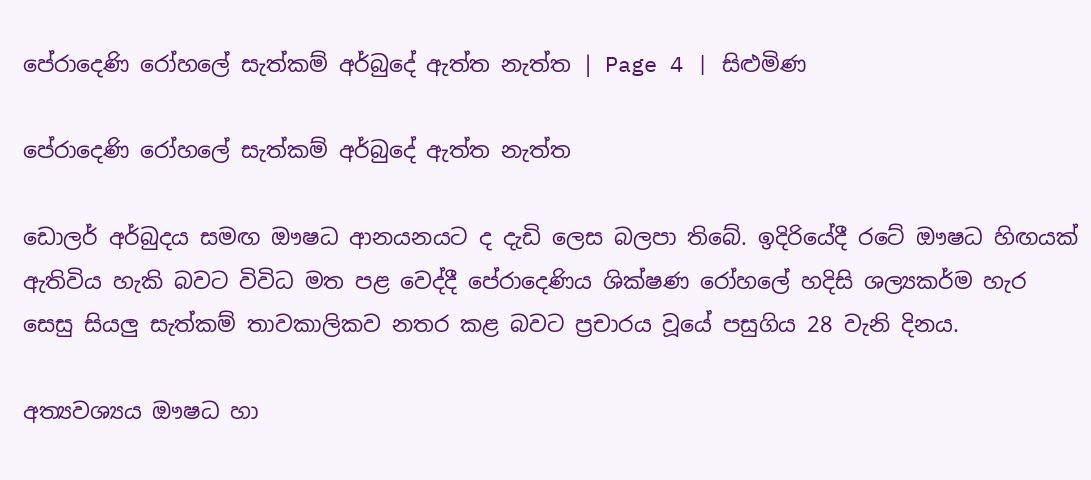පේරාදෙණි රෝහලේ සැත්කම් අර්බුදේ ඇත්ත නැත්ත | Page 4 | සිළුමිණ

පේරාදෙණි රෝහලේ සැත්කම් අර්බුදේ ඇත්ත නැත්ත

ඩොලර් අර්බුදය සමඟ ඖෂධ ආනයනයට ද දැඩි ලෙස බලපා තිබේ. ඉදිරියේදී රටේ ඖෂධ හිඟයක් ඇතිවිය හැකි බවට විවිධ මත පළ වෙද්දී පේරාදෙණිය ශික්ෂණ රෝහලේ හදිසි ශල්‍යකර්ම හැර සෙසු සියලු සැත්කම් තාවකාලිකව නතර කළ බවට ප්‍රචාරය වූයේ පසුගිය 28 වැනි දිනය.

අත්‍යවශ්‍යය ඖෂධ හා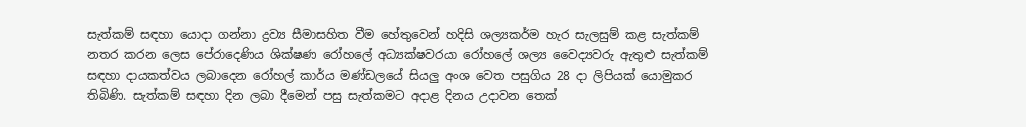සැත්කම් සඳහා යොදා ගන්නා ද්‍රව්‍ය සීමාසහිත වීම හේතුවෙන් හදිසි ශල්‍යකර්ම හැර සැලසුම් කළ සැත්කම් නතර කරන ලෙස පේරාදෙණිය ශික්ෂණ රෝහලේ අධ්‍යක්ෂවරයා රෝහලේ ශල්‍ය වෛද්‍යවරු ඇතුළු සැත්කම් සඳහා දායකත්වය ලබාදෙන රෝහල් කාර්ය මණ්ඩලයේ සියලු අංශ වෙත පසුගිය 28 දා ලිපියක් යොමුකර තිබිණි. සැත්කම් සඳහා දින ලබා දීමෙන් පසු සැත්කමට අදාළ දිනය උදාවන තෙක්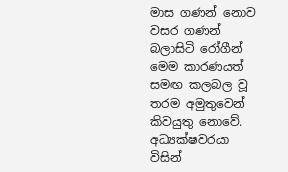මාස ගණන් නොව වසර ගණන් බලාසිටි රෝගීන් මෙම කාරණයත් සමඟ කලබල වූ තරම අමුතුවෙන් කිවයුතු නොවේ. අධ්‍යක්ෂවරයා විසින්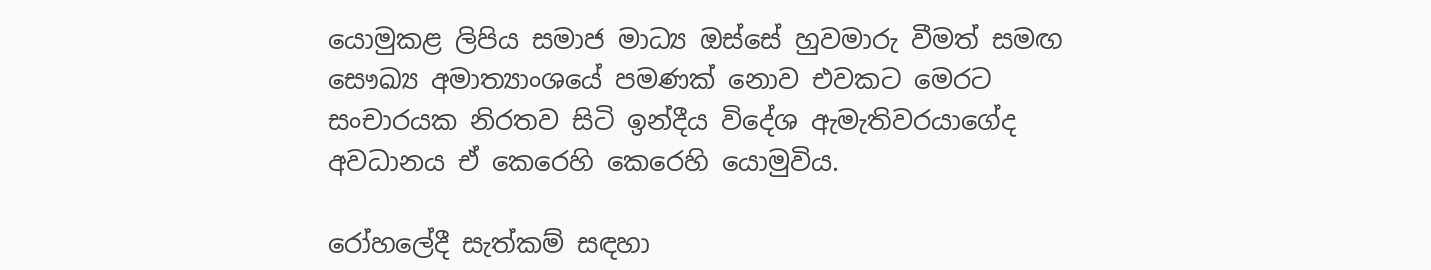යොමුකළ ලිපිය සමාජ මාධ්‍ය ඔස්සේ හුවමාරු වීමත් සමඟ සෞඛ්‍ය අමාත්‍යාංශයේ පමණක් නොව එවකට මෙරට සංචාරයක නිරතව සිටි ඉන්දීය විදේශ ඇමැතිවරයාගේද අවධානය ඒ කෙරෙහි කෙරෙහි යොමුවිය.

රෝහලේදී සැත්කම් සඳහා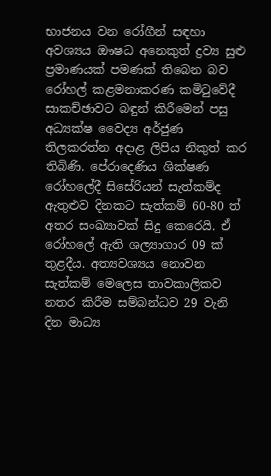භාජනය වන රෝගීන් සඳහා අවශ්‍යය ඖෂධ අනෙකුත් ද්‍රව්‍ය සුළු ප්‍රමාණයක් පමණක් තිබෙන බව රෝහල් කළමනාකරණ කමිටුවේදී සාකච්ඡාවට බඳුන් කිරීමෙන් පසු අධ්‍යක්ෂ වෛද්‍ය අර්ජුණ තිලකරත්න අදාළ ලිපිය නිකුත් කර තිබිණි. පේරාදෙණිය ශික්ෂණ රෝහලේදී සිසේරියන් සැත්කම්ද ඇතුළුව දිනකට සැත්කම් 60-80 ත් අතර සංඛ්‍යාවක් සිදු කෙරෙයි. ඒ රෝහලේ ඇති ශල්‍යාගාර 09 ක් තුළදීය. අත්‍යවශ්‍යය නොවන සැත්කම් මෙලෙස තාවකාලිකව නතර කිරීම සම්බන්ධව 29 වැනි දින මාධ්‍ය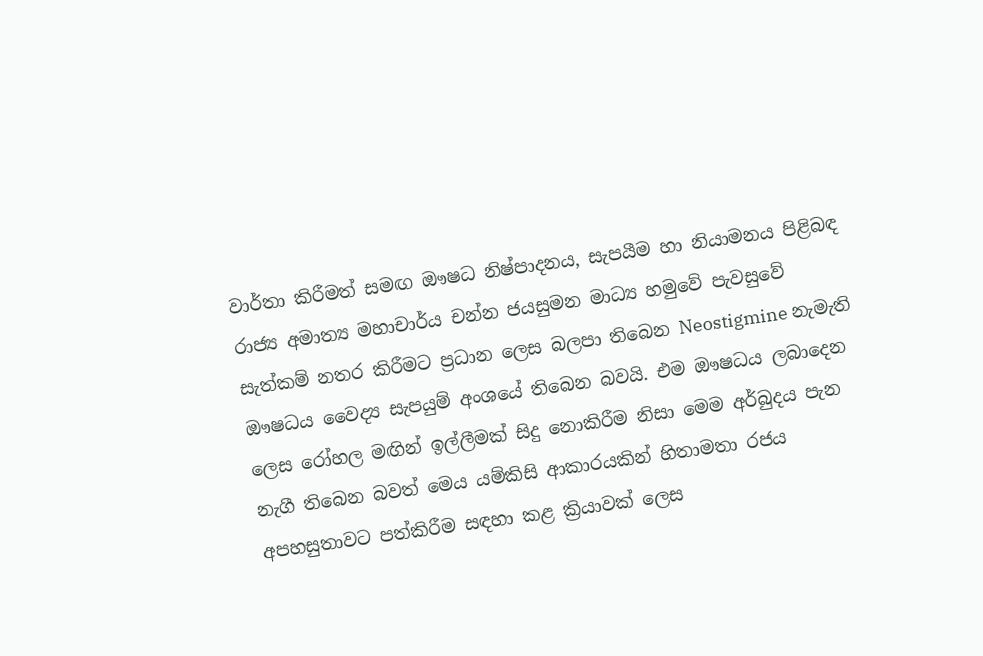වාර්තා කිරීමත් සමඟ ඖෂධ නිෂ්පාදනය, සැපයීම හා නියාමනය පිළිබඳ රාජ්‍ය අමාත්‍ය මහාචාර්ය චන්න ජයසුමන මාධ්‍ය හමුවේ පැවසුවේ සැත්කම් නතර කිරීමට ප්‍රධාන ලෙස බලපා තිබෙන Neostigmine නැමැති ඖෂධය වෛද්‍ය සැපයුම් අංශයේ තිබෙන බවයි. එම ඖෂධය ලබාදෙන ලෙස රෝහල මඟින් ඉල්ලීමක් සිදු නොකිරීම නිසා මෙම අර්බුදය පැන නැගී තිබෙන බවත් මෙය යම්කිසි ආකාරයකින් හිතාමතා රජය අපහසුතාවට පත්කිරීම සඳහා කළ ක්‍රියාවක් ලෙස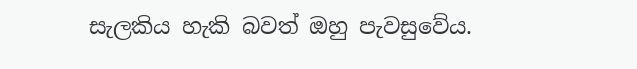සැලකිය හැකි බවත් ඔහු පැවසුවේය.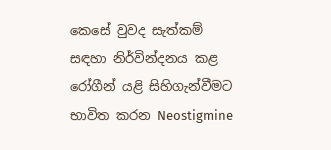කෙසේ වුවද සැත්කම් සඳහා නිර්වින්දනය කළ රෝගීන් යළි සිහිගැන්වීමට භාවිත කරන Neostigmine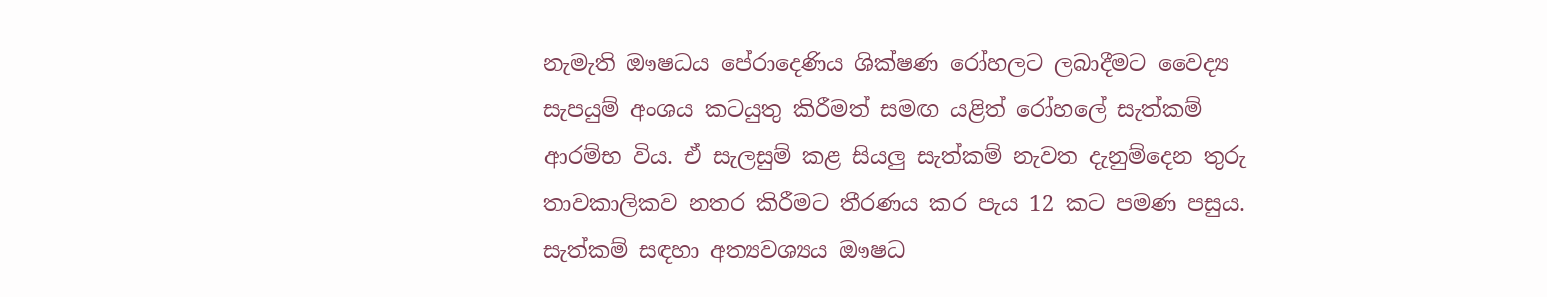නැමැති ඖෂධය පේරාදෙණිය ශික්ෂණ රෝහලට ලබාදීමට වෛද්‍ය සැපයුම් අංශය කටයුතු කිරීමත් සමඟ යළිත් රෝහලේ සැත්කම් ආරම්භ විය. ඒ සැලසුම් කළ සියලු සැත්කම් නැවත දැනුම්දෙන තුරු තාවකාලිකව නතර කිරීමට තීරණය කර පැය 12 කට පමණ පසුය. සැත්කම් සඳහා අත්‍යවශ්‍යය ඖෂධ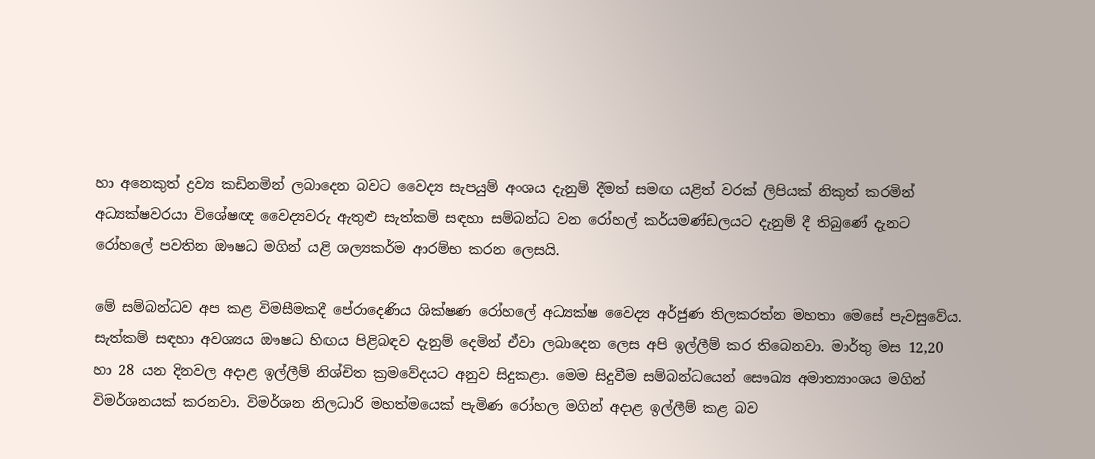හා අනෙකුත් ද්‍රව්‍ය කඩිනමින් ලබාදෙන බවට වෛද්‍ය සැපයුම් අංශය දැනුම් දීමත් සමඟ යළිත් වරක් ලිපියක් නිකුත් කරමින් අධ්‍යක්ෂවරයා විශේෂඥ වෛද්‍යවරු ඇතුළු සැත්කම් සඳහා සම්බන්ධ වන රෝහල් කර්යමණ්ඩලයට දැනුම් දී තිබුණේ දැනට රෝහලේ පවතින ඖෂධ මගින් යළි ශල්‍යකර්ම ආරම්භ කරන ලෙසයි.

මේ සම්බන්ධව අප කළ විමසීමකදී පේරාදෙණිය ශික්ෂණ රෝහලේ අධ්‍යක්ෂ වෛද්‍ය අර්ජුණ තිලකරත්න මහතා මෙසේ පැවසුවේය. සැත්කම් සඳහා අවශ්‍යය ඖෂධ හිඟය පිළිබඳව දැනුම් දෙමින් ඒවා ලබාදෙන ලෙස අපි ඉල්ලීම් කර තිබෙනවා. මාර්තු මස 12,20 හා 28 යන දිනවල අදාළ ඉල්ලීම් නිශ්චිත ක්‍රමවේදයට අනුව සිදුකළා. මෙම සිදුවීම සම්බන්ධයෙන් සෞඛ්‍ය අමාත්‍යාංශය මගින් විමර්ශනයක් කරනවා. විමර්ශන නිලධාරි මහත්මයෙක් පැමිණ රෝහල මගින් අදාළ ඉල්ලීම් කළ බව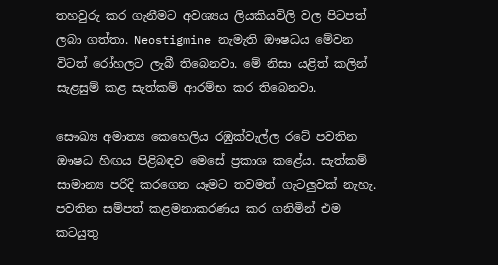තහවුරු කර ගැනීමට අවශ්‍යය ලියකියවිලි වල පිටපත් ලබා ගත්තා. Neostigmine නැමැති ඖෂධය මේවන විටත් රෝහලට ලැබී තිබෙනවා. මේ නිසා යළිත් කලින් සැළසුම් කළ සැත්කම් ආරම්භ කර තිබෙනවා.

සෞඛ්‍ය අමාත්‍ය කෙහෙලිය රඹුක්වැල්ල රටේ පවතින ඖෂධ හිඟය පිළිබඳව මෙසේ ප්‍රකාශ කළේය. සැත්කම් සාමාන්‍ය පරිදි කරගෙන යෑමට තවමත් ගැටලුවක් නැහැ. පවතින සම්පත් කළමනාකරණය කර ගනිමින් එම කටයුතු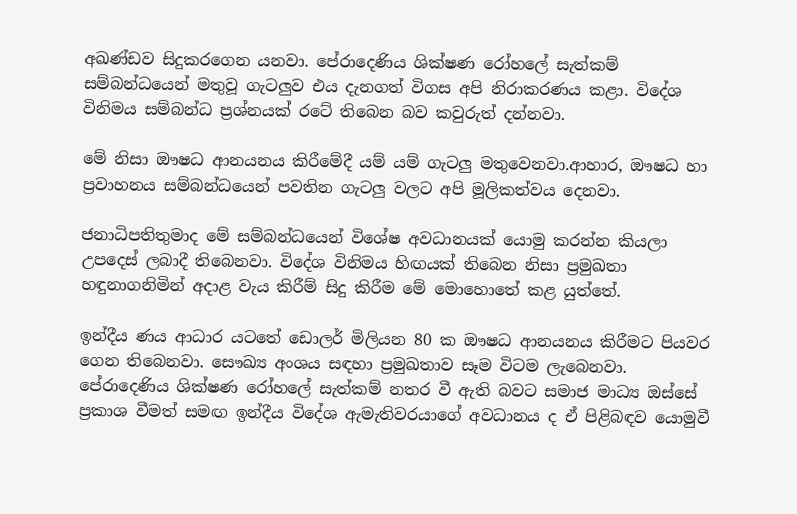අඛණ්ඩව සිදුකරගෙන යනවා. පේරාදෙණිය ශික්ෂණ රෝහලේ සැත්කම් සම්බන්ධයෙන් මතුවූ ගැටලුව එය දැනගත් විගස අපි නිරාකරණය කළා. විදේශ විනිමය සම්බන්ධ ප්‍රශ්නයක් රටේ තිබෙන බව කවුරුත් දන්නවා.

මේ නිසා ඖෂධ ආනයනය කිරීමේදී යම් යම් ගැටලු මතුවෙනවා.ආහාර, ඖෂධ හා ප්‍රවාහනය සම්බන්ධයෙන් පවතින ගැටලු වලට අපි මූලිකත්වය දෙනවා.

ජනාධිපතිතුමාද මේ සම්බන්ධයෙන් විශේෂ අවධානයක් යොමු කරන්න කියලා උපදෙස් ලබාදී තිබෙනවා. විදේශ විනිමය හිඟයක් තිබෙන නිසා ප්‍රමුඛතා හඳුනාගනිමින් අදාළ වැය කිරීම් සිදු කිරීම මේ මොහොතේ කළ යුත්තේ.

ඉන්දීය ණය ආධාර යටතේ ඩොලර් මිලියන 80 ක ඖෂධ ආනයනය කිරීමට පියවර ගෙන තිබෙනවා. සෞඛ්‍ය අංශය සඳහා ප්‍රමුඛතාව සෑම විටම ලැබෙනවා. පේරාදෙණිය ශික්ෂණ රෝහලේ සැත්කම් නතර වී ඇති බවට සමාජ මාධ්‍ය ඔස්සේ ප්‍රකාශ වීමත් සමඟ ඉන්දීය විදේශ ඇමැතිවරයාගේ අවධානය ද ඒ පිළිබඳව යොමුවී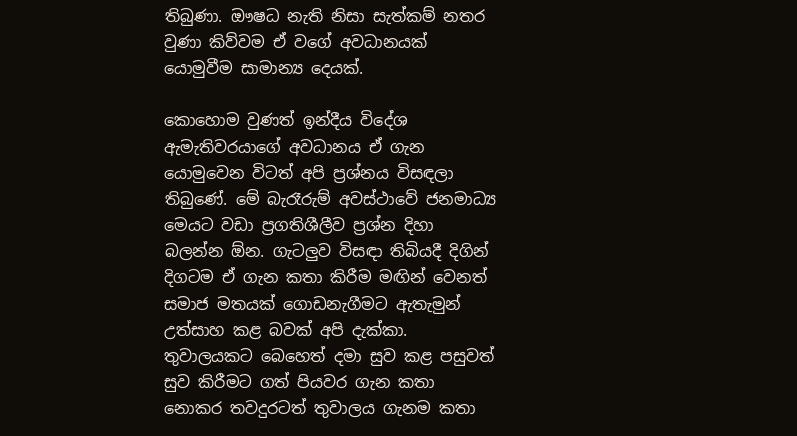තිබුණා. ඖෂධ නැති නිසා සැත්කම් නතර වුණා කිව්වම ඒ වගේ අවධානයක් යොමුවීම සාමාන්‍ය දෙයක්.

කොහොම වුණත් ඉන්දීය විදේශ ඇමැතිවරයාගේ අවධානය ඒ ගැන යොමුවෙන විටත් අපි ප්‍රශ්නය විසඳලා තිබුණේ. මේ බැරෑරුම් අවස්ථාවේ ජනමාධ්‍ය මෙයට වඩා ප්‍රගතිශීලීව ප්‍රශ්න දිහා බලන්න ඕන. ගැටලුව විසඳා තිබියදී දිගින් දිගටම ඒ ගැන කතා කිරීම මඟින් වෙනත් සමාජ මතයක් ගොඩනැගීමට ඇතැමුන් උත්සාහ කළ බවක් අපි දැක්කා. තුවාලයකට බෙහෙත් දමා සුව කළ පසුවත් සුව කිරීමට ගත් පියවර ගැන කතා නොකර තවදුරටත් තුවාලය ගැනම කතා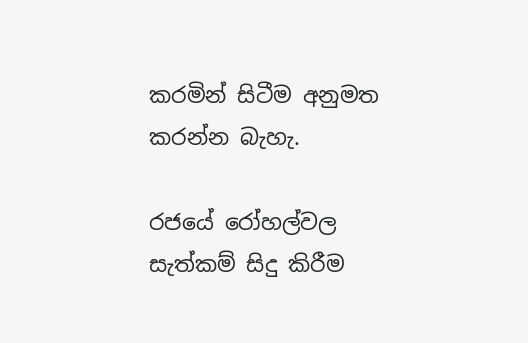කරමින් සිටීම අනුමත කරන්න බැහැ.

රජයේ රෝහල්වල සැත්කම් සිදු කිරීම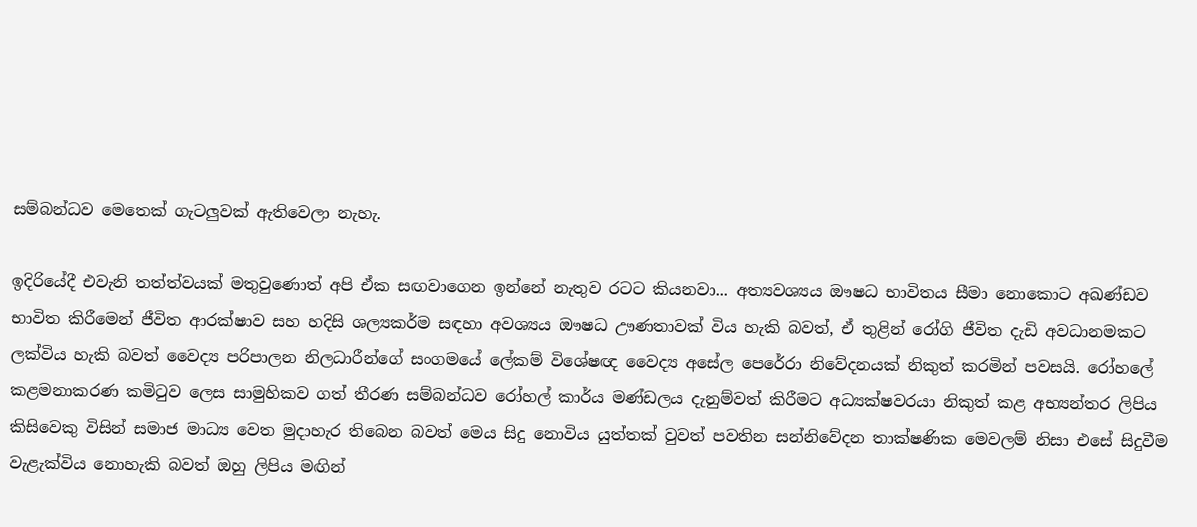සම්බන්ධව මෙතෙක් ගැටලුවක් ඇතිවෙලා නැහැ.

ඉදිරියේදී එවැනි තත්ත්වයක් මතුවුණොත් අපි ඒක සඟවාගෙන ඉන්නේ නැතුව රටට කියනවා... අත්‍යවශ්‍යය ඖෂධ භාවිතය සීමා නොකොට අඛණ්ඩව භාවිත කිරීමෙන් ජීවිත ආරක්ෂාව සහ හදිසි ශල්‍යකර්ම සඳහා අවශ්‍යය ඖෂධ ඌණතාවක් විය හැකි බවත්, ඒ තුළින් රෝගි ජීවිත දැඩි අවධානමකට ලක්විය හැකි බවත් වෛද්‍ය පරිපාලන නිලධාරීන්ගේ සංගමයේ ලේකම් විශේෂඥ වෛද්‍ය අසේල පෙරේරා නිවේදනයක් නිකුත් කරමින් පවසයි. රෝහලේ කළමනාකරණ කමිටුව ලෙස සාමුහිකව ගත් තීරණ සම්බන්ධව රෝහල් කාර්ය මණ්ඩලය දැනුම්වත් කිරීමට අධ්‍යක්ෂවරයා නිකුත් කළ අභ්‍යන්තර ලිපිය කිසිවෙකු විසින් සමාජ මාධ්‍ය වෙත මුදාහැර තිබෙන බවත් මෙය සිදු නොවිය යුත්තක් වුවත් පවතින සන්නිවේදන තාක්ෂණික මෙවලම් නිසා එසේ සිදුවීම වැළැක්විය නොහැකි බවත් ඔහු ලිපිය මඟින්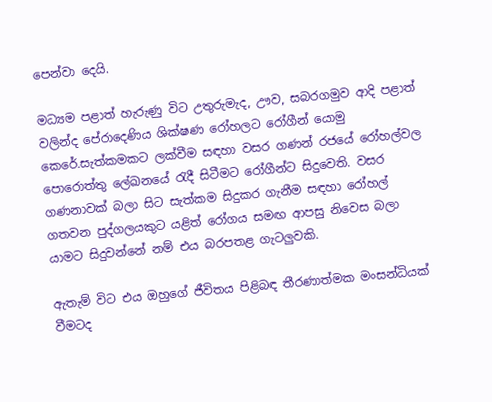පෙන්වා දෙයි.

මධ්‍යම පළාත් හැරුණු විට උතුරුමැද, ඌව, සබරගමුව ආදි පළාත් වලින්ද පේරාදෙණිය ශික්ෂණ රෝහලට රෝගීන් යොමු කෙරේ.සැත්කමකට ලක්වීම සඳහා වසර ගණන් රජයේ රෝහල්වල පොරොත්තු ලේඛනයේ රැදී සිටීමට රෝගීන්ට සිදුවෙති. වසර ගණනාවක් බලා සිට සැත්කම සිදුකර ගැනීම සඳහා රෝහල් ගතවන පුද්ගලයකුට යළිත් රෝගය සමඟ ආපසු නිවෙස බලා යාමට සිදුවන්නේ නම් එය බරපතළ ගැටලුවකි.

ඇතැම් විට එය ඔහුගේ ජීවිතය පිළිබඳ තීරණාත්මක මංසන්ධියක් වීමටද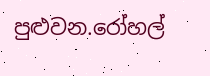පුළුවන.රෝහල්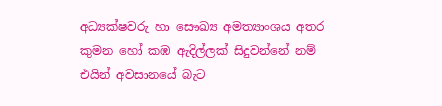අධ්‍යක්ෂවරු හා සෞඛ්‍ය අමත්‍යාංශය අතර කුමන හෝ කඹ ඇදිල්ලක් සිදුවන්නේ නම් එයින් අවසානයේ බැට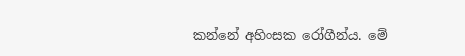කන්නේ අහිංසක රෝගීන්ය. මේ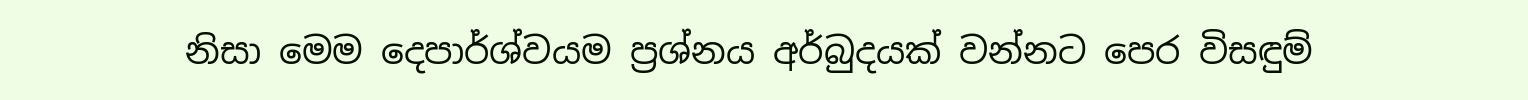නිසා මෙම දෙපාර්ශ්වයම ප්‍රශ්නය අර්බුදයක් වන්නට පෙර විසඳුම්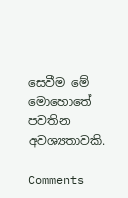සෙවීම මේ මොහොතේ පවතින අවශ්‍යතාවකි.

Comments